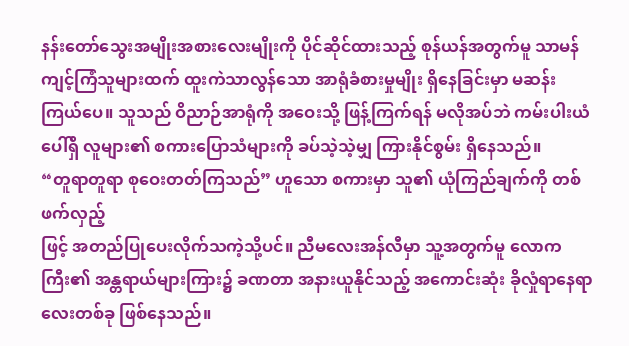နန်းတော်သွေးအမျိုးအစားလေးမျိုးကို ပိုင်ဆိုင်ထားသည့် စုန်ယန်အတွက်မူ သာမန်ကျင့်ကြံသူများထက် ထူးကဲသာလွန်သော အာရုံခံစားမှုမျိုး ရှိနေခြင်းမှာ မဆန်းကြယ်ပေ။ သူသည် ဝိညာဉ်အာရုံကို အဝေးသို့ ဖြန့်ကြက်ရန် မလိုအပ်ဘဲ ကမ်းပါးယံပေါ်ရှိ လူများ၏ စကားပြောသံများကို ခပ်သဲ့သဲ့မျှ ကြားနိုင်စွမ်း ရှိနေသည်။
“တူရာတူရာ စုဝေးတတ်ကြသည်” ဟူသော စကားမှာ သူ၏ ယုံကြည်ချက်ကို တစ်ဖက်လှည့်
ဖြင့် အတည်ပြုပေးလိုက်သကဲ့သို့ပင်။ ညီမလေးအန်လီမှာ သူ့အတွက်မူ လောကကြီး၏ အန္တရာယ်များကြား၌ ခဏတာ အနားယူနိုင်သည့် အကောင်းဆုံး ခိုလှုံရာနေရာလေးတစ်ခု ဖြစ်နေသည်။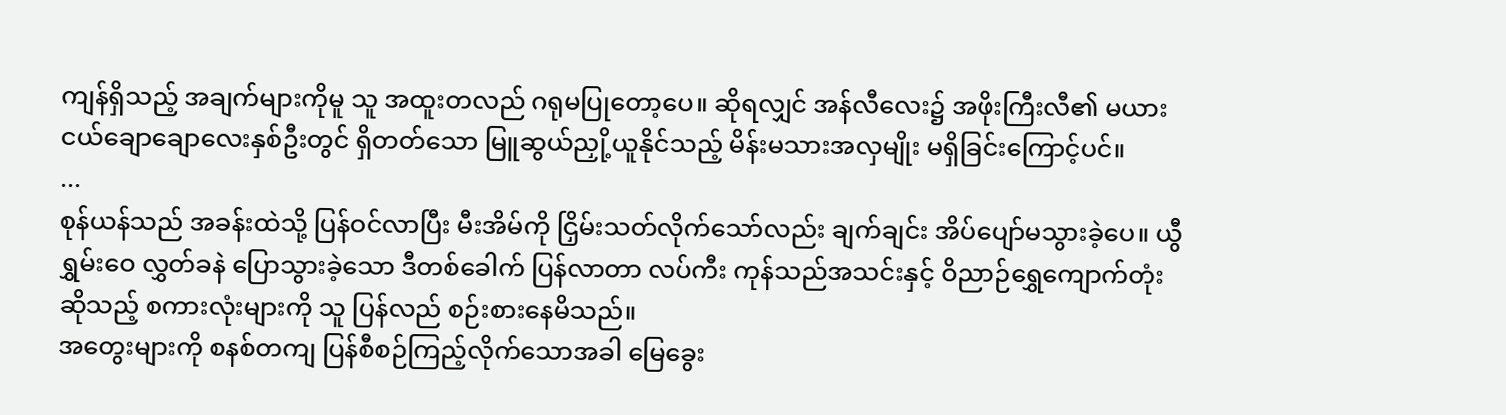ကျန်ရှိသည့် အချက်များကိုမူ သူ အထူးတလည် ဂရုမပြုတော့ပေ။ ဆိုရလျှင် အန်လီလေး၌ အဖိုးကြီးလီ၏ မယားငယ်ချောချောလေးနှစ်ဦးတွင် ရှိတတ်သော မြူဆွယ်ညှို့ယူနိုင်သည့် မိန်းမသားအလှမျိုး မရှိခြင်းကြောင့်ပင်။
...
စုန်ယန်သည် အခန်းထဲသို့ ပြန်ဝင်လာပြီး မီးအိမ်ကို ငြှိမ်းသတ်လိုက်သော်လည်း ချက်ချင်း အိပ်ပျော်မသွားခဲ့ပေ။ ယွီရွှမ်းဝေ လွှတ်ခနဲ ပြောသွားခဲ့သော ဒီတစ်ခေါက် ပြန်လာတာ လပ်ကီး ကုန်သည်အသင်းနှင့် ဝိညာဉ်ရွှေကျောက်တုံးဆိုသည့် စကားလုံးများကို သူ ပြန်လည် စဉ်းစားနေမိသည်။
အတွေးများကို စနစ်တကျ ပြန်စီစဉ်ကြည့်လိုက်သောအခါ မြေခွေး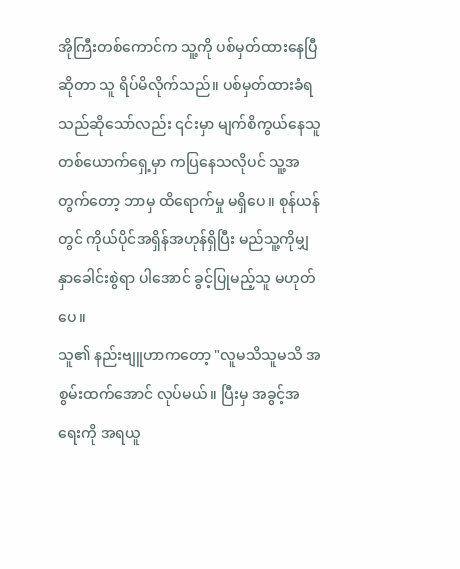အိုကြီးတစ်ကောင်က သူ့ကို ပစ်မှတ်ထားနေပြီဆိုတာ သူ ရိပ်မိလိုက်သည်။ ပစ်မှတ်ထားခံရသည်ဆိုသော်လည်း ၎င်းမှာ မျက်စိကွယ်နေသူတစ်ယောက်ရှေ့မှာ ကပြနေသလိုပင် သူ့အတွက်တော့ ဘာမှ ထိရောက်မှု မရှိပေ။ စုန်ယန်တွင် ကိုယ်ပိုင်အရှိန်အဟုန်ရှိပြီး မည်သူ့ကိုမျှ နှာခေါင်းစွဲရာ ပါအောင် ခွင့်ပြုမည့်သူ မဟုတ်ပေ။
သူ၏ နည်းဗျူဟာကတော့ "လူမသိသူမသိ အစွမ်းထက်အောင် လုပ်မယ်။ ပြီးမှ အခွင့်အရေးကို အရယူ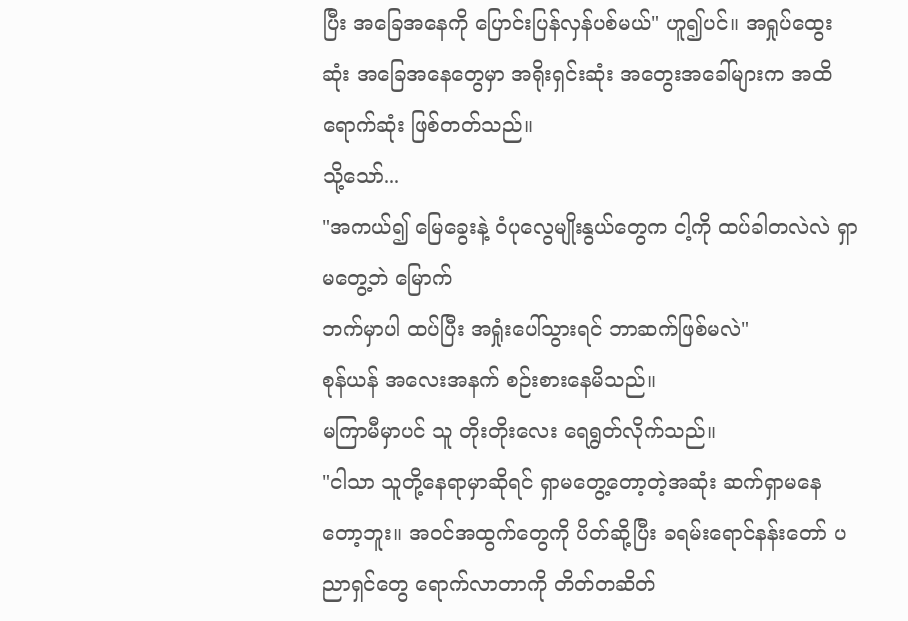ပြီး အခြေအနေကို ပြောင်းပြန်လှန်ပစ်မယ်" ဟူ၍ပင်။ အရှုပ်ထွေးဆုံး အခြေအနေတွေမှာ အရိုးရှင်းဆုံး အတွေးအခေါ်များက အထိရောက်ဆုံး ဖြစ်တတ်သည်။
သို့သော်...
"အကယ်၍ မြေခွေးနဲ့ ဝံပုလွေမျိုးနွယ်တွေက ငါ့ကို ထပ်ခါတလဲလဲ ရှာမတွေ့ဘဲ မြောက်
ဘက်မှာပါ ထပ်ပြီး အရှုံးပေါ်သွားရင် ဘာဆက်ဖြစ်မလဲ"
စုန်ယန် အလေးအနက် စဉ်းစားနေမိသည်။
မကြာမီမှာပင် သူ တိုးတိုးလေး ရေရွတ်လိုက်သည်။
"ငါသာ သူတို့နေရာမှာဆိုရင် ရှာမတွေ့တော့တဲ့အဆုံး ဆက်ရှာမနေတော့ဘူး။ အဝင်အထွက်တွေကို ပိတ်ဆို့ပြီး ခရမ်းရောင်နန်းတော် ပညာရှင်တွေ ရောက်လာတာကို တိတ်တဆိတ်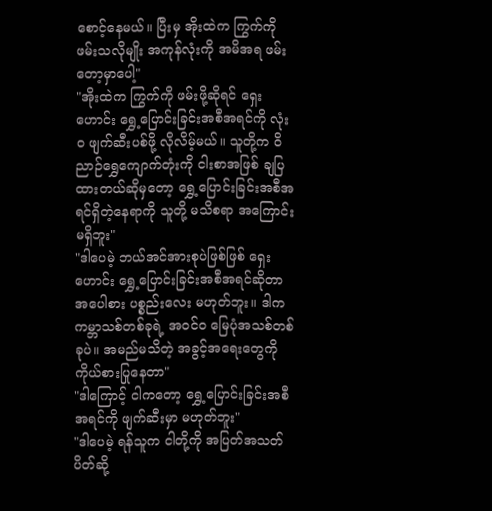စောင့်နေမယ်။ ပြီးမှ အိုးထဲက ကြွက်ကို ဖမ်းသလိုမျိုး အကုန်လုံးကို အမိအရ ဖမ်းတော့မှာပေါ့"
"အိုးထဲက ကြွက်ကို ဖမ်းဖို့ဆိုရင် ရှေးဟောင်း ရွှေ့ပြောင်းခြင်းအစီအရင်ကို လုံးဝ ဖျက်ဆီးပစ်ဖို့ လိုလိမ့်မယ်။ သူတို့က ဝိညာဉ်ရွှေကျောက်တုံးကို ငါးစာအဖြစ် ချပြထားတယ်ဆိုမှတော့ ရွှေ့ပြောင်းခြင်းအစီအရင်ရှိတဲ့နေရာကို သူတို့ မသိစရာ အကြောင်းမရှိဘူး"
"ဒါပေမဲ့ ဘယ်အင်အားစုပဲဖြစ်ဖြစ် ရှေးဟောင်း ရွှေ့ပြောင်းခြင်းအစီအရင်ဆိုတာ အပေါစား ပစ္စည်းလေး မဟုတ်ဘူး။ ဒါက ကမ္ဘာသစ်တစ်ခုရဲ့ အဝင်ဝ မြေပုံအသစ်တစ်ခုပဲ။ အမည်မသိတဲ့ အခွင့်အရေးတွေကို ကိုယ်စားပြုနေတာ"
"ဒါကြောင့် ငါကတော့ ရွှေ့ပြောင်းခြင်းအစီအရင်ကို ဖျက်ဆီးမှာ မဟုတ်ဘူး"
"ဒါပေမဲ့ ရန်သူက ငါတို့ကို အပြတ်အသတ် ပိတ်ဆို့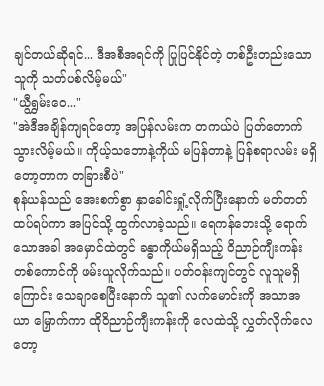ချင်တယ်ဆိုရင်... ဒီအစီအရင်ကို ပြုပြင်နိုင်တဲ့ တစ်ဦးတည်းသောသူကို သတ်ပစ်လိမ့်မယ်"
"ယွီရွှမ်းဝေ..."
"အဲဒီအချိန်ကျရင်တော့ အပြန်လမ်းက တကယ်ပဲ ပြတ်တောက်သွားလိမ့်မယ်။ ကိုယ့်သဘောနဲ့ကိုယ် မပြန်တာနဲ့ ပြန်စရာလမ်း မရှိတော့တာက တခြားစီပဲ"
စုန်ယန်သည် အေးစက်စွာ နှာခေါင်းရှုံ့လိုက်ပြီးနောက် မတ်တတ်ထပ်ရပ်ကာ အပြင်သို့ ထွက်လာခဲ့သည်။ ရေကန်ဘေးသို့ ရောက်သောအခါ အမှောင်ထဲတွင် ခန္ဓာကိုယ်မရှိသည့် ဝိညာဉ်ကျီးကန်းတစ်ကောင်ကို ဖမ်းယူလိုက်သည်။ ပတ်ဝန်းကျင်တွင် လူသူမရှိကြောင်း သေချာစေပြီးနောက် သူ၏ လက်မောင်းကို အသာအယာ မြှောက်ကာ ထိုဝိညာဉ်ကျီးကန်းကို လေထဲသို့ လွှတ်လိုက်လေတော့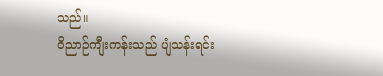သည်။
ဝိညာဉ်ကျီးကန်းသည် ပျံသန်းရင်း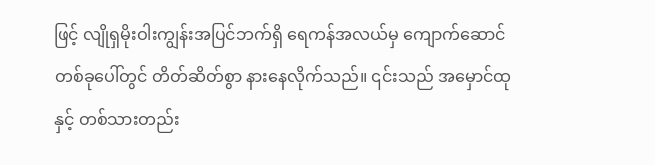ဖြင့် လျိုရှမိုးဝါးကျွန်းအပြင်ဘက်ရှိ ရေကန်အလယ်မှ ကျောက်ဆောင်တစ်ခုပေါ်တွင် တိတ်ဆိတ်စွာ နားနေလိုက်သည်။ ၎င်းသည် အမှောင်ထုနှင့် တစ်သားတည်း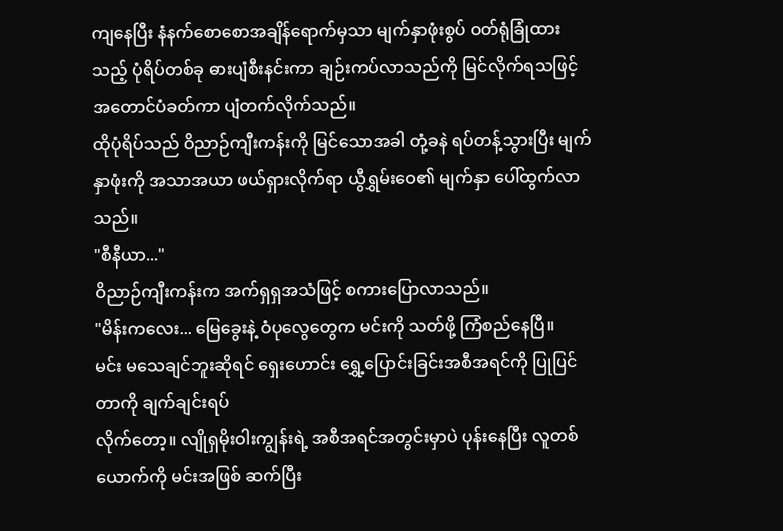ကျနေပြီး နံနက်စောစောအချိန်ရောက်မှသာ မျက်နှာဖုံးစွပ် ဝတ်ရုံခြုံထားသည့် ပုံရိပ်တစ်ခု ဓားပျံစီးနင်းကာ ချဉ်းကပ်လာသည်ကို မြင်လိုက်ရသဖြင့် အတောင်ပံခတ်ကာ ပျံတက်လိုက်သည်။
ထိုပုံရိပ်သည် ဝိညာဉ်ကျီးကန်းကို မြင်သောအခါ တုံ့ခနဲ ရပ်တန့်သွားပြီး မျက်နှာဖုံးကို အသာအယာ ဖယ်ရှားလိုက်ရာ ယွီရွှမ်းဝေ၏ မျက်နှာ ပေါ်ထွက်လာသည်။
"စီနီယာ..."
ဝိညာဉ်ကျီးကန်းက အက်ရှရှအသံဖြင့် စကားပြောလာသည်။
"မိန်းကလေး... မြေခွေးနဲ့ ဝံပုလွေတွေက မင်းကို သတ်ဖို့ ကြံစည်နေပြီ။
မင်း မသေချင်ဘူးဆိုရင် ရှေးဟောင်း ရွှေ့ပြောင်းခြင်းအစီအရင်ကို ပြုပြင်တာကို ချက်ချင်းရပ်
လိုက်တော့။ လျိုရှမိုးဝါးကျွန်းရဲ့ အစီအရင်အတွင်းမှာပဲ ပုန်းနေပြီး လူတစ်ယောက်ကို မင်းအဖြစ် ဆက်ပြီး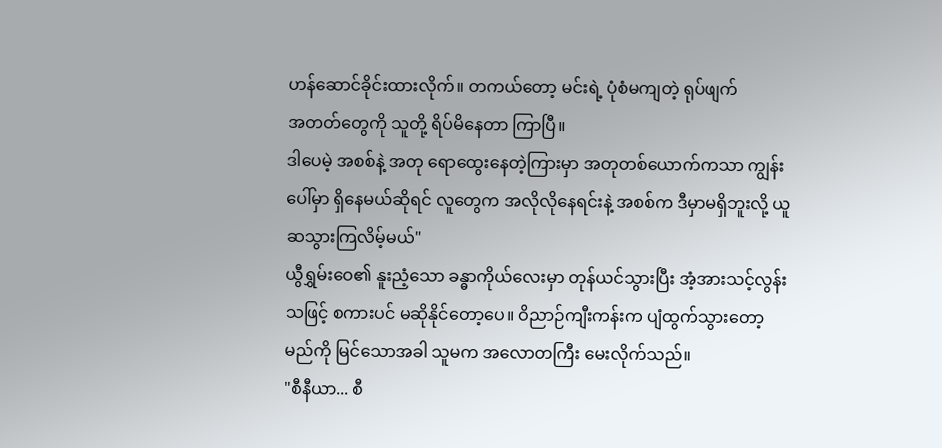ဟန်ဆောင်ခိုင်းထားလိုက်။ တကယ်တော့ မင်းရဲ့ ပုံစံမကျတဲ့ ရုပ်ဖျက်
အတတ်တွေကို သူတို့ ရိပ်မိနေတာ ကြာပြီ။
ဒါပေမဲ့ အစစ်နဲ့ အတု ရောထွေးနေတဲ့ကြားမှာ အတုတစ်ယောက်ကသာ ကျွန်းပေါ်မှာ ရှိနေမယ်ဆိုရင် လူတွေက အလိုလိုနေရင်းနဲ့ အစစ်က ဒီမှာမရှိဘူးလို့ ယူဆသွားကြလိမ့်မယ်"
ယွီရွှမ်းဝေ၏ နူးညံ့သော ခန္ဓာကိုယ်လေးမှာ တုန်ယင်သွားပြီး အံ့အားသင့်လွန်းသဖြင့် စကားပင် မဆိုနိုင်တော့ပေ။ ဝိညာဉ်ကျီးကန်းက ပျံထွက်သွားတော့မည်ကို မြင်သောအခါ သူမက အလောတကြီး မေးလိုက်သည်။
"စီနီယာ... စီ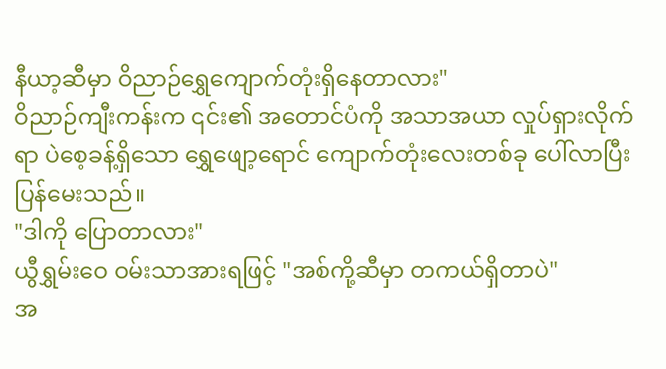နီယာ့ဆီမှာ ဝိညာဉ်ရွှေကျောက်တုံးရှိနေတာလား"
ဝိညာဉ်ကျီးကန်းက ၎င်း၏ အတောင်ပံကို အသာအယာ လှုပ်ရှားလိုက်ရာ ပဲစေ့ခန့်ရှိသော ရွှေဖျော့ရောင် ကျောက်တုံးလေးတစ်ခု ပေါ်လာပြီး ပြန်မေးသည်။
"ဒါကို ပြောတာလား"
ယွီရွှမ်းဝေ ဝမ်းသာအားရဖြင့် "အစ်ကို့ဆီမှာ တကယ်ရှိတာပဲ"
အ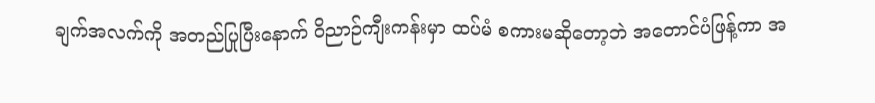ချက်အလက်ကို အတည်ပြုပြီးနောက် ဝိညာဉ်ကျီးကန်းမှာ ထပ်မံ စကားမဆိုတော့ဘဲ အတောင်ပံဖြန့်ကာ အ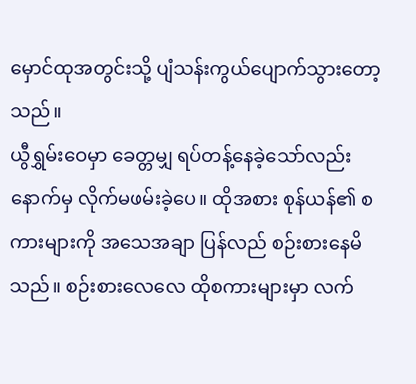မှောင်ထုအတွင်းသို့ ပျံသန်းကွယ်ပျောက်သွားတော့သည်။
ယွီရွှမ်းဝေမှာ ခေတ္တမျှ ရပ်တန့်နေခဲ့သော်လည်း နောက်မှ လိုက်မဖမ်းခဲ့ပေ။ ထိုအစား စုန်ယန်၏ စကားများကို အသေအချာ ပြန်လည် စဉ်းစားနေမိသည်။ စဉ်းစားလေလေ ထိုစကားများမှာ လက်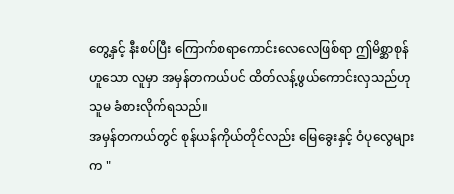တွေ့နှင့် နီးစပ်ပြီး ကြောက်စရာကောင်းလေလေဖြစ်ရာ ဤမိစ္ဆာစုန်ဟူသော လူမှာ အမှန်တကယ်ပင် ထိတ်လန့်ဖွယ်ကောင်းလှသည်ဟု သူမ ခံစားလိုက်ရသည်။
အမှန်တကယ်တွင် စုန်ယန်ကိုယ်တိုင်လည်း မြေခွေးနှင့် ဝံပုလွေများက "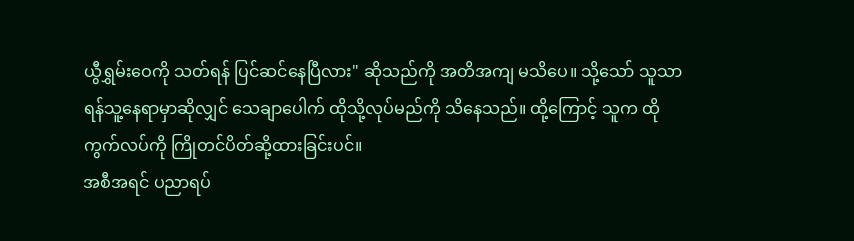ယွီရွှမ်းဝေကို သတ်ရန် ပြင်ဆင်နေပြီလား" ဆိုသည်ကို အတိအကျ မသိပေ။ သို့သော် သူသာ ရန်သူ့နေရာမှာဆိုလျှင် သေချာပေါက် ထိုသို့လုပ်မည်ကို သိနေသည်။ ထို့ကြောင့် သူက ထိုကွက်လပ်ကို ကြိုတင်ပိတ်ဆို့ထားခြင်းပင်။
အစီအရင် ပညာရပ်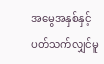အမွေအနှစ်နှင့် ပတ်သက်လျှင်မူ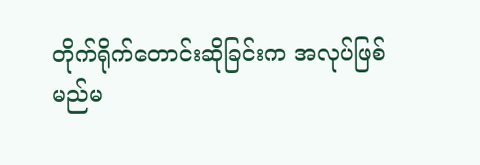တိုက်ရိုက်တောင်းဆိုခြင်းက အလုပ်ဖြစ်
မည်မ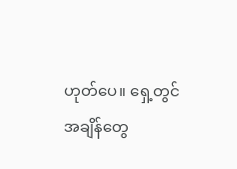ဟုတ်ပေ။ ရှေ့တွင် အချိန်တွေ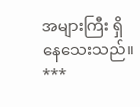အများကြီး ရှိနေသေးသည်။
***